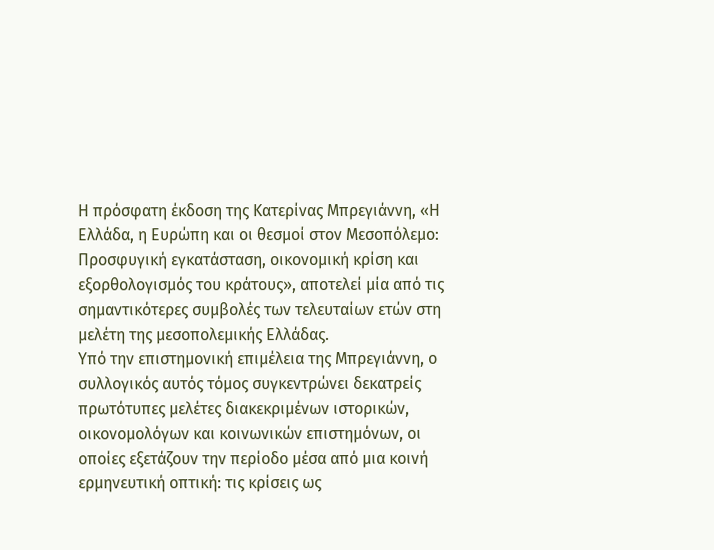Η πρόσφατη έκδοση της Κατερίνας Μπρεγιάννη, «Η Ελλάδα, η Ευρώπη και οι θεσμοί στον Μεσοπόλεμο: Προσφυγική εγκατάσταση, οικονομική κρίση και εξορθολογισμός του κράτους», αποτελεί μία από τις σημαντικότερες συμβολές των τελευταίων ετών στη μελέτη της μεσοπολεμικής Ελλάδας.
Υπό την επιστημονική επιμέλεια της Μπρεγιάννη, ο συλλογικός αυτός τόμος συγκεντρώνει δεκατρείς πρωτότυπες μελέτες διακεκριμένων ιστορικών, οικονομολόγων και κοινωνικών επιστημόνων, οι οποίες εξετάζουν την περίοδο μέσα από μια κοινή ερμηνευτική οπτική: τις κρίσεις ως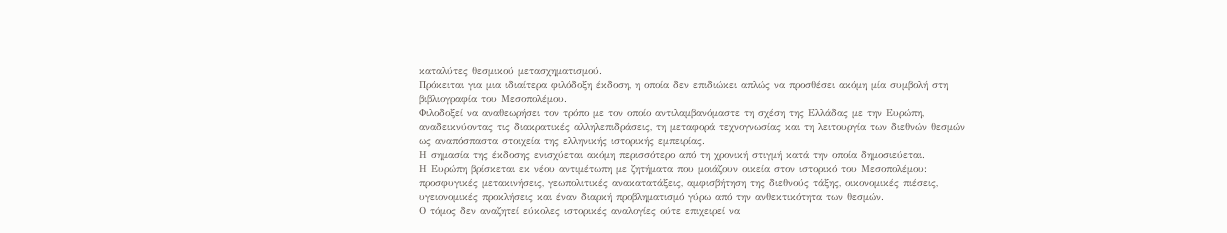καταλύτες θεσμικού μετασχηματισμού.
Πρόκειται για μια ιδιαίτερα φιλόδοξη έκδοση, η οποία δεν επιδιώκει απλώς να προσθέσει ακόμη μία συμβολή στη βιβλιογραφία του Μεσοπολέμου.
Φιλοδοξεί να αναθεωρήσει τον τρόπο με τον οποίο αντιλαμβανόμαστε τη σχέση της Ελλάδας με την Ευρώπη, αναδεικνύοντας τις διακρατικές αλληλεπιδράσεις, τη μεταφορά τεχνογνωσίας και τη λειτουργία των διεθνών θεσμών ως αναπόσπαστα στοιχεία της ελληνικής ιστορικής εμπειρίας.
Η σημασία της έκδοσης ενισχύεται ακόμη περισσότερο από τη χρονική στιγμή κατά την οποία δημοσιεύεται.
Η Ευρώπη βρίσκεται εκ νέου αντιμέτωπη με ζητήματα που μοιάζουν οικεία στον ιστορικό του Μεσοπολέμου: προσφυγικές μετακινήσεις, γεωπολιτικές ανακατατάξεις, αμφισβήτηση της διεθνούς τάξης, οικονομικές πιέσεις, υγειονομικές προκλήσεις και έναν διαρκή προβληματισμό γύρω από την ανθεκτικότητα των θεσμών.
Ο τόμος δεν αναζητεί εύκολες ιστορικές αναλογίες ούτε επιχειρεί να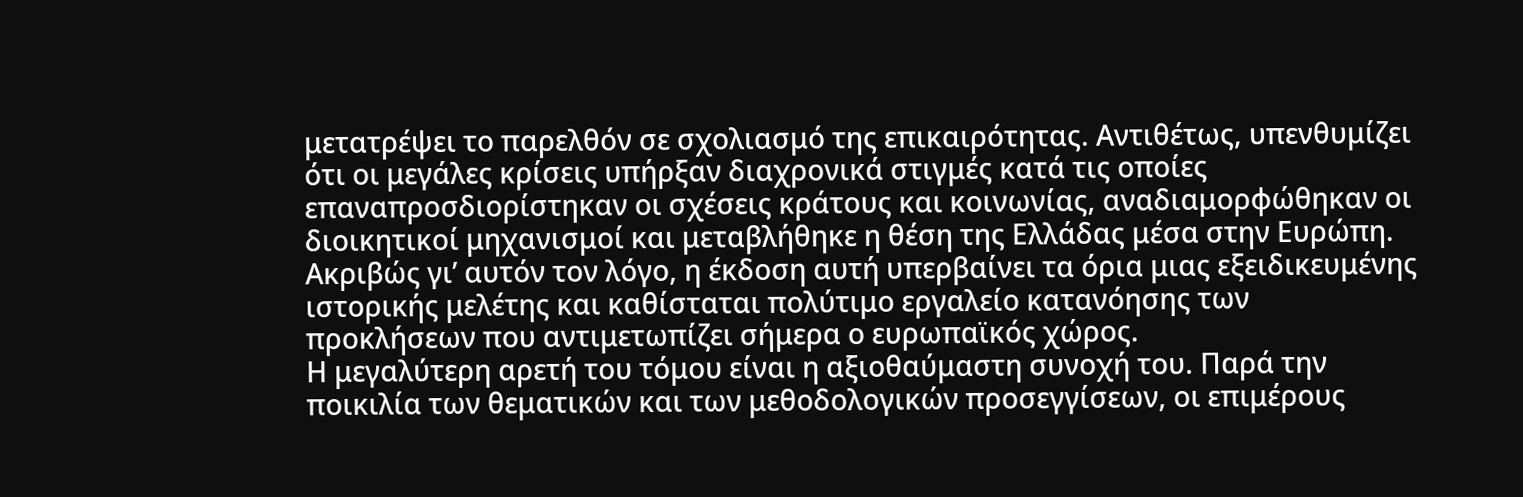μετατρέψει το παρελθόν σε σχολιασμό της επικαιρότητας. Αντιθέτως, υπενθυμίζει ότι οι μεγάλες κρίσεις υπήρξαν διαχρονικά στιγμές κατά τις οποίες επαναπροσδιορίστηκαν οι σχέσεις κράτους και κοινωνίας, αναδιαμορφώθηκαν οι διοικητικοί μηχανισμοί και μεταβλήθηκε η θέση της Ελλάδας μέσα στην Ευρώπη. Ακριβώς γι’ αυτόν τον λόγο, η έκδοση αυτή υπερβαίνει τα όρια μιας εξειδικευμένης ιστορικής μελέτης και καθίσταται πολύτιμο εργαλείο κατανόησης των προκλήσεων που αντιμετωπίζει σήμερα ο ευρωπαϊκός χώρος.
Η μεγαλύτερη αρετή του τόμου είναι η αξιοθαύμαστη συνοχή του. Παρά την ποικιλία των θεματικών και των μεθοδολογικών προσεγγίσεων, οι επιμέρους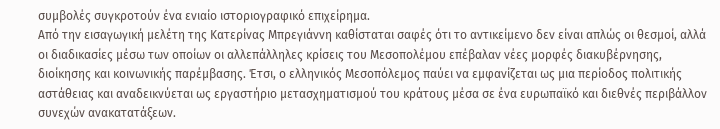συμβολές συγκροτούν ένα ενιαίο ιστοριογραφικό επιχείρημα.
Από την εισαγωγική μελέτη της Κατερίνας Μπρεγιάννη καθίσταται σαφές ότι το αντικείμενο δεν είναι απλώς οι θεσμοί, αλλά οι διαδικασίες μέσω των οποίων οι αλλεπάλληλες κρίσεις του Μεσοπολέμου επέβαλαν νέες μορφές διακυβέρνησης, διοίκησης και κοινωνικής παρέμβασης. Έτσι, ο ελληνικός Μεσοπόλεμος παύει να εμφανίζεται ως μια περίοδος πολιτικής αστάθειας και αναδεικνύεται ως εργαστήριο μετασχηματισμού του κράτους μέσα σε ένα ευρωπαϊκό και διεθνές περιβάλλον συνεχών ανακατατάξεων.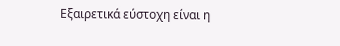Εξαιρετικά εύστοχη είναι η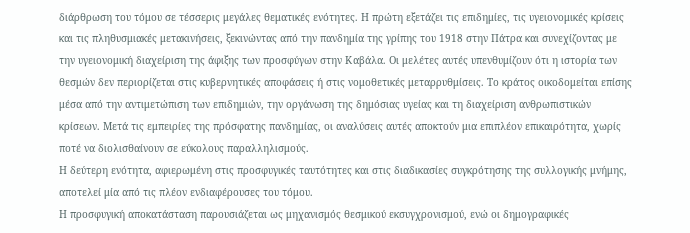διάρθρωση του τόμου σε τέσσερις μεγάλες θεματικές ενότητες. Η πρώτη εξετάζει τις επιδημίες, τις υγειονομικές κρίσεις και τις πληθυσμιακές μετακινήσεις, ξεκινώντας από την πανδημία της γρίπης του 1918 στην Πάτρα και συνεχίζοντας με την υγειονομική διαχείριση της άφιξης των προσφύγων στην Καβάλα. Οι μελέτες αυτές υπενθυμίζουν ότι η ιστορία των θεσμών δεν περιορίζεται στις κυβερνητικές αποφάσεις ή στις νομοθετικές μεταρρυθμίσεις. Το κράτος οικοδομείται επίσης μέσα από την αντιμετώπιση των επιδημιών, την οργάνωση της δημόσιας υγείας και τη διαχείριση ανθρωπιστικών κρίσεων. Μετά τις εμπειρίες της πρόσφατης πανδημίας, οι αναλύσεις αυτές αποκτούν μια επιπλέον επικαιρότητα, χωρίς ποτέ να διολισθαίνουν σε εύκολους παραλληλισμούς.
Η δεύτερη ενότητα, αφιερωμένη στις προσφυγικές ταυτότητες και στις διαδικασίες συγκρότησης της συλλογικής μνήμης, αποτελεί μία από τις πλέον ενδιαφέρουσες του τόμου.
Η προσφυγική αποκατάσταση παρουσιάζεται ως μηχανισμός θεσμικού εκσυγχρονισμού, ενώ οι δημογραφικές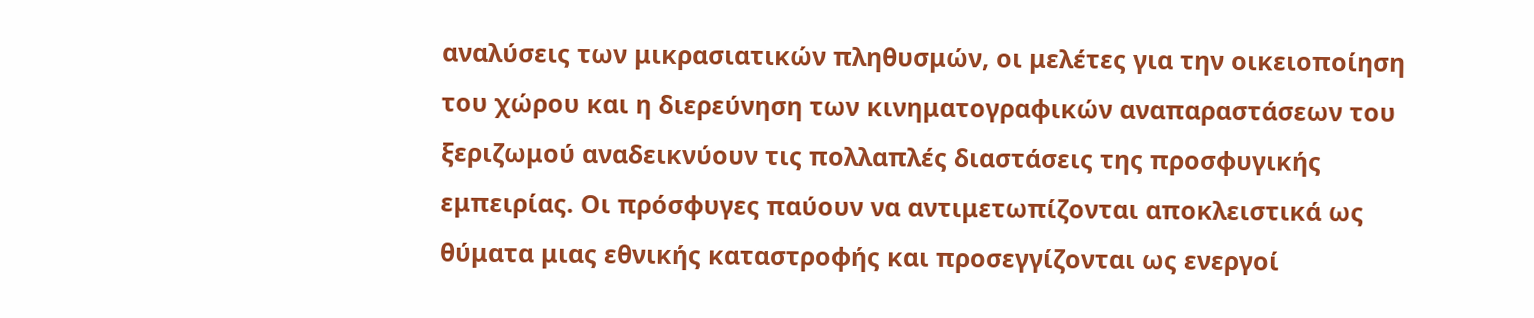αναλύσεις των μικρασιατικών πληθυσμών, οι μελέτες για την οικειοποίηση του χώρου και η διερεύνηση των κινηματογραφικών αναπαραστάσεων του ξεριζωμού αναδεικνύουν τις πολλαπλές διαστάσεις της προσφυγικής εμπειρίας. Οι πρόσφυγες παύουν να αντιμετωπίζονται αποκλειστικά ως θύματα μιας εθνικής καταστροφής και προσεγγίζονται ως ενεργοί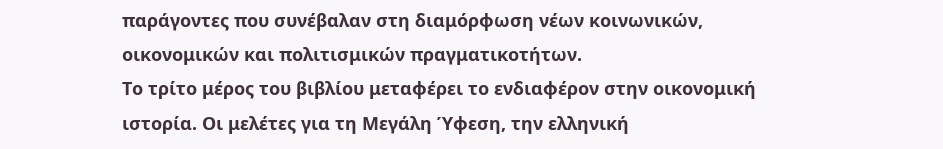παράγοντες που συνέβαλαν στη διαμόρφωση νέων κοινωνικών, οικονομικών και πολιτισμικών πραγματικοτήτων.
Το τρίτο μέρος του βιβλίου μεταφέρει το ενδιαφέρον στην οικονομική ιστορία. Οι μελέτες για τη Μεγάλη Ύφεση, την ελληνική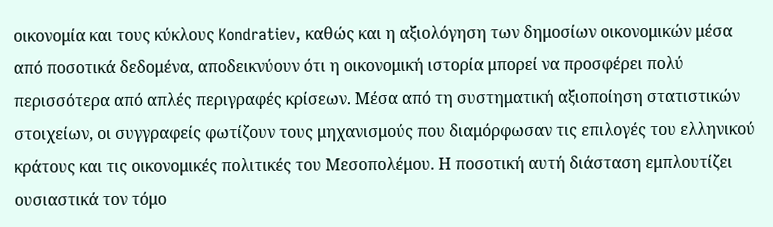οικονομία και τους κύκλους Kondratiev, καθώς και η αξιολόγηση των δημοσίων οικονομικών μέσα από ποσοτικά δεδομένα, αποδεικνύουν ότι η οικονομική ιστορία μπορεί να προσφέρει πολύ περισσότερα από απλές περιγραφές κρίσεων. Μέσα από τη συστηματική αξιοποίηση στατιστικών στοιχείων, οι συγγραφείς φωτίζουν τους μηχανισμούς που διαμόρφωσαν τις επιλογές του ελληνικού κράτους και τις οικονομικές πολιτικές του Μεσοπολέμου. Η ποσοτική αυτή διάσταση εμπλουτίζει ουσιαστικά τον τόμο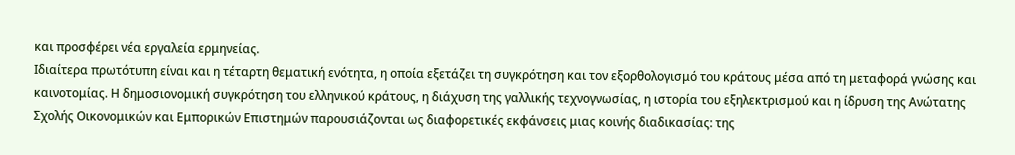και προσφέρει νέα εργαλεία ερμηνείας.
Ιδιαίτερα πρωτότυπη είναι και η τέταρτη θεματική ενότητα, η οποία εξετάζει τη συγκρότηση και τον εξορθολογισμό του κράτους μέσα από τη μεταφορά γνώσης και καινοτομίας. Η δημοσιονομική συγκρότηση του ελληνικού κράτους, η διάχυση της γαλλικής τεχνογνωσίας, η ιστορία του εξηλεκτρισμού και η ίδρυση της Ανώτατης Σχολής Οικονομικών και Εμπορικών Επιστημών παρουσιάζονται ως διαφορετικές εκφάνσεις μιας κοινής διαδικασίας: της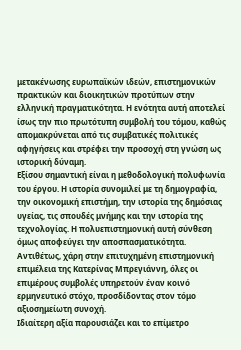μετακένωσης ευρωπαϊκών ιδεών, επιστημονικών πρακτικών και διοικητικών προτύπων στην ελληνική πραγματικότητα. Η ενότητα αυτή αποτελεί ίσως την πιο πρωτότυπη συμβολή του τόμου, καθώς απομακρύνεται από τις συμβατικές πολιτικές αφηγήσεις και στρέφει την προσοχή στη γνώση ως ιστορική δύναμη.
Εξίσου σημαντική είναι η μεθοδολογική πολυφωνία του έργου. Η ιστορία συνομιλεί με τη δημογραφία, την οικονομική επιστήμη, την ιστορία της δημόσιας υγείας, τις σπουδές μνήμης και την ιστορία της τεχνολογίας. Η πολυεπιστημονική αυτή σύνθεση όμως αποφεύγει την αποσπασματικότητα. Αντιθέτως, χάρη στην επιτυχημένη επιστημονική επιμέλεια της Κατερίνας Μπρεγιάννη, όλες οι επιμέρους συμβολές υπηρετούν έναν κοινό ερμηνευτικό στόχο, προσδίδοντας στον τόμο αξιοσημείωτη συνοχή.
Ιδιαίτερη αξία παρουσιάζει και το επίμετρο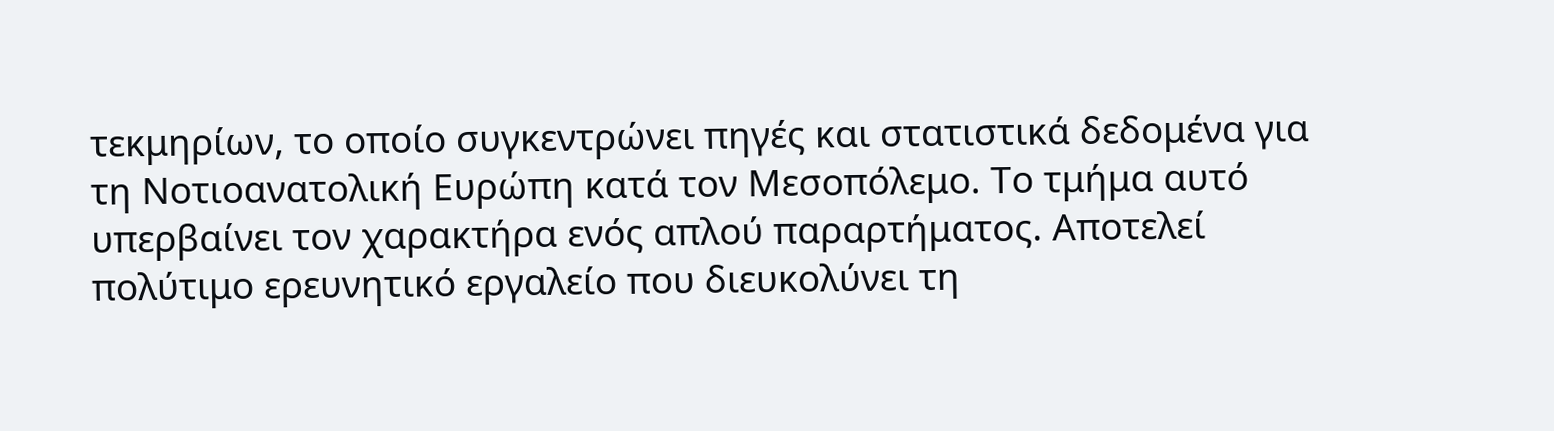τεκμηρίων, το οποίο συγκεντρώνει πηγές και στατιστικά δεδομένα για τη Νοτιοανατολική Ευρώπη κατά τον Μεσοπόλεμο. Το τμήμα αυτό υπερβαίνει τον χαρακτήρα ενός απλού παραρτήματος. Αποτελεί πολύτιμο ερευνητικό εργαλείο που διευκολύνει τη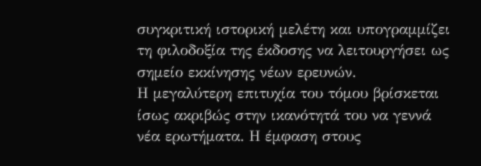συγκριτική ιστορική μελέτη και υπογραμμίζει τη φιλοδοξία της έκδοσης να λειτουργήσει ως σημείο εκκίνησης νέων ερευνών.
Η μεγαλύτερη επιτυχία του τόμου βρίσκεται ίσως ακριβώς στην ικανότητά του να γεννά νέα ερωτήματα. Η έμφαση στους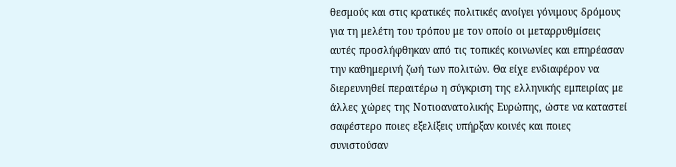θεσμούς και στις κρατικές πολιτικές ανοίγει γόνιμους δρόμους για τη μελέτη του τρόπου με τον οποίο οι μεταρρυθμίσεις αυτές προσλήφθηκαν από τις τοπικές κοινωνίες και επηρέασαν την καθημερινή ζωή των πολιτών. Θα είχε ενδιαφέρον να διερευνηθεί περαιτέρω η σύγκριση της ελληνικής εμπειρίας με άλλες χώρες της Νοτιοανατολικής Ευρώπης, ώστε να καταστεί σαφέστερο ποιες εξελίξεις υπήρξαν κοινές και ποιες συνιστούσαν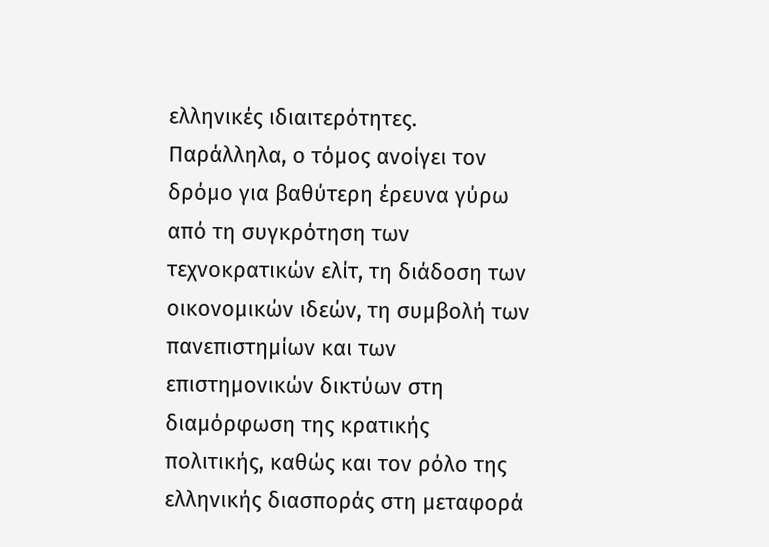ελληνικές ιδιαιτερότητες. Παράλληλα, ο τόμος ανοίγει τον δρόμο για βαθύτερη έρευνα γύρω από τη συγκρότηση των τεχνοκρατικών ελίτ, τη διάδοση των οικονομικών ιδεών, τη συμβολή των πανεπιστημίων και των επιστημονικών δικτύων στη διαμόρφωση της κρατικής πολιτικής, καθώς και τον ρόλο της ελληνικής διασποράς στη μεταφορά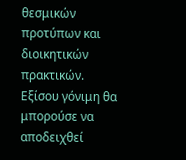θεσμικών προτύπων και διοικητικών πρακτικών. Εξίσου γόνιμη θα μπορούσε να αποδειχθεί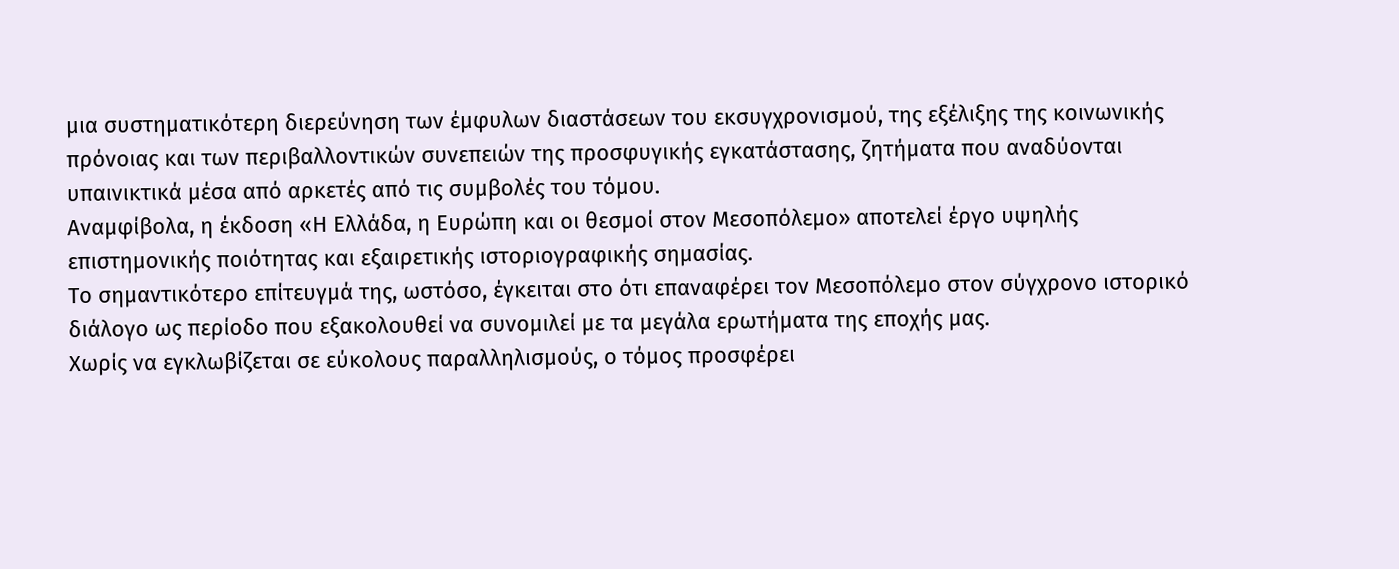μια συστηματικότερη διερεύνηση των έμφυλων διαστάσεων του εκσυγχρονισμού, της εξέλιξης της κοινωνικής πρόνοιας και των περιβαλλοντικών συνεπειών της προσφυγικής εγκατάστασης, ζητήματα που αναδύονται υπαινικτικά μέσα από αρκετές από τις συμβολές του τόμου.
Αναμφίβολα, η έκδοση «Η Ελλάδα, η Ευρώπη και οι θεσμοί στον Μεσοπόλεμο» αποτελεί έργο υψηλής επιστημονικής ποιότητας και εξαιρετικής ιστοριογραφικής σημασίας.
Το σημαντικότερο επίτευγμά της, ωστόσο, έγκειται στο ότι επαναφέρει τον Μεσοπόλεμο στον σύγχρονο ιστορικό διάλογο ως περίοδο που εξακολουθεί να συνομιλεί με τα μεγάλα ερωτήματα της εποχής μας.
Χωρίς να εγκλωβίζεται σε εύκολους παραλληλισμούς, ο τόμος προσφέρει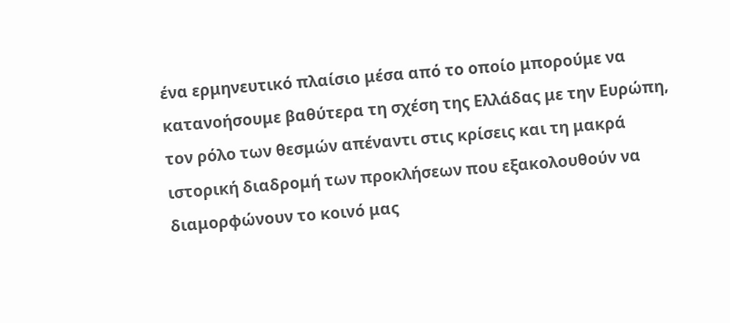ένα ερμηνευτικό πλαίσιο μέσα από το οποίο μπορούμε να κατανοήσουμε βαθύτερα τη σχέση της Ελλάδας με την Ευρώπη, τον ρόλο των θεσμών απέναντι στις κρίσεις και τη μακρά ιστορική διαδρομή των προκλήσεων που εξακολουθούν να διαμορφώνουν το κοινό μας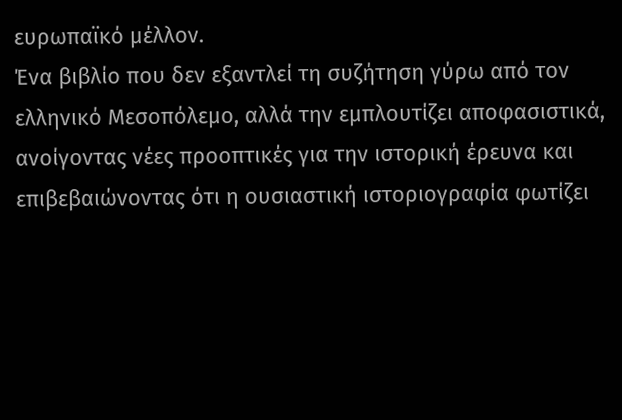ευρωπαϊκό μέλλον.
Ένα βιβλίο που δεν εξαντλεί τη συζήτηση γύρω από τον ελληνικό Μεσοπόλεμο, αλλά την εμπλουτίζει αποφασιστικά, ανοίγοντας νέες προοπτικές για την ιστορική έρευνα και επιβεβαιώνοντας ότι η ουσιαστική ιστοριογραφία φωτίζει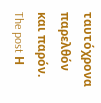ταυτόχρονα παρελθόν και παρόν.
The post Η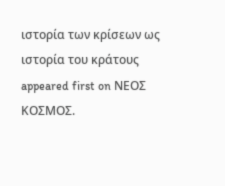ιστορία των κρίσεων ως ιστορία του κράτους appeared first on ΝΕΟΣ ΚΟΣΜΟΣ.